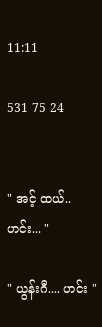11:11

531 75 24


" အင့် ထယ်.. ဟင်း... "

" ယွန်းဂီ.... ဟင်း "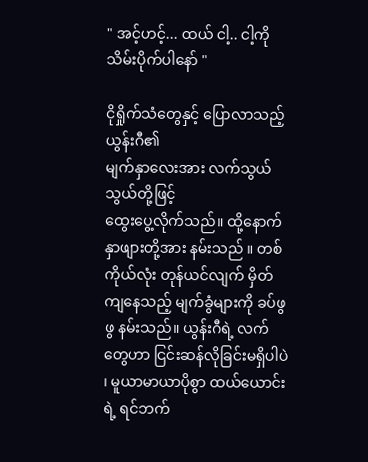" အင့်ဟင့်... ထယ် ငါ့.. ငါ့ကို သိမ်းပိုက်ပါနော် "

ငိုရှိုက်သံတွေနှင့် ပြောလာသည့် ယွန်းဂီ၏
မျက်နှာလေးအား လက်သွယ်သွယ်တို့ဖြင့်
ထွေးပွေ့လိုက်သည်။ ထို့နောက်
နှာဖျားတို့အား နမ်းသည် ။ တစ်ကိုယ်လုံး တုန်ယင်လျက် မှိတ်ကျနေသည့် မျက်ခွံများကို ခပ်ဖွဖွ နမ်းသည်။ ယွန်းဂီရဲ့ လက်တွေဟာ ငြင်းဆန်လိုခြင်းမရှိပါပဲ ၊ မူယာမာယာပိုစွာ ထယ်ယောင်းရဲ့ ရင်ဘက်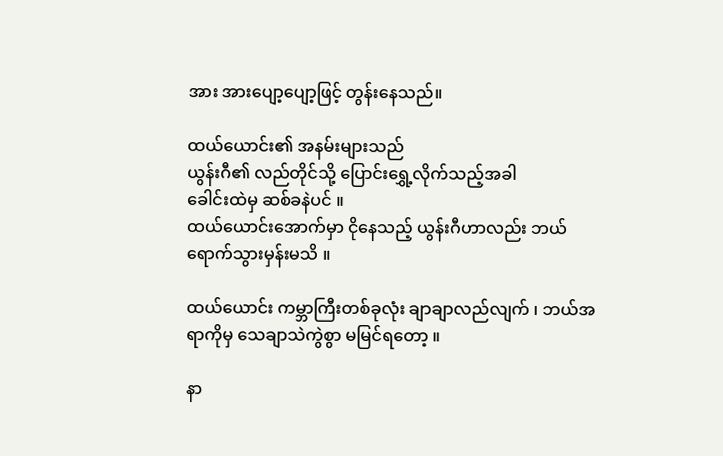အား အားပျော့ပျော့ဖြင့် တွန်းနေသည်။

ထယ်ယောင်း၏ အနမ်းများသည်
ယွန်းဂီ၏ လည်တိုင်သို့ ပြောင်းရွှေ့လိုက်သည့်အခါ
ခေါင်းထဲမှ ဆစ်ခနဲပင် ။
ထယ်ယောင်းအောက်မှာ ငိုနေသည့် ယွန်းဂီဟာလည်း ဘယ်ရောက်သွားမှန်းမသိ ။

ထယ်ယောင်း ကမ္ဘာကြီးတစ်ခုလုံး ချာချာလည်လျက် ၊ ဘယ်အရာကိုမှ သေချာသဲကွဲစွာ မမြင်ရတော့ ။

နာ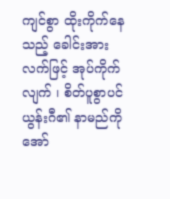ကျင်စွာ ထိုးကိုက်နေသည့် ခေါင်းအား
လက်ဖြင့် အုပ်ကိုက်လျက် ၊ စိတ်ပူစွာပင်
ယွန်းဂီ၏ နာမည်ကို အော်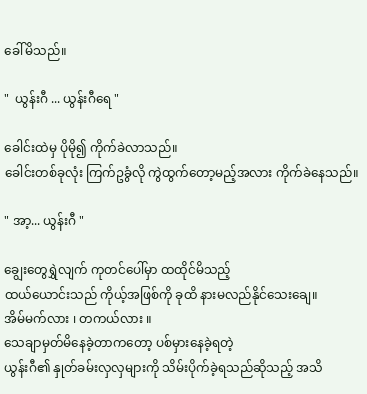ခေါ်မိသည်။

"  ယွန်းဂီ ... ယွန်းဂီရေ "

ခေါင်းထဲမှ ပိုမို၍ ကိုက်ခဲလာသည်။
ခေါင်းတစ်ခုလုံး ကြက်ဥခွံလို ကွဲထွက်တော့မည့်အလား ကိုက်ခဲနေသည်။

" အာ့... ယွန်းဂီ "

ချွေးတွေရွှဲလျက် ကုတင်ပေါ်မှာ ထထိုင်မိသည့်
ထယ်ယောင်းသည် ကိုယ့်အဖြစ်ကို ခုထိ နားမလည်နိုင်သေးချေ။
အိမ်မက်လား ၊ တကယ်လား ။
သေချာမှတ်မိနေခဲ့တာကတော့ ပစ်မှားနေခဲ့ရတဲ့
ယွန်းဂီ၏ နှုတ်ခမ်းလှလှများကို သိမ်းပိုက်ခဲ့ရသည်ဆိုသည့် အသိ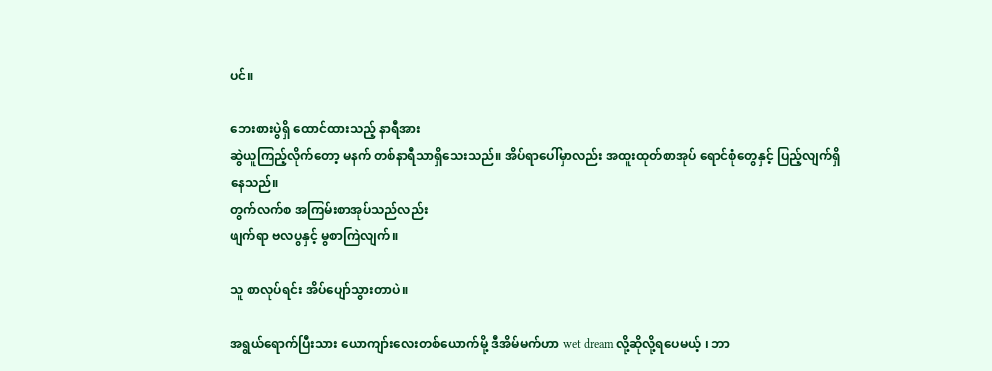ပင်။

ဘေးစားပွဲရှိ ထောင်ထားသည့် နာရီအား
ဆွဲယူကြည့်လိုက်တော့ မနက် တစ်နာရီသာရှိသေးသည်။ အိပ်ရာပေါ်မှာလည်း အထူးထုတ်စာအုပ် ရောင်စုံတွေနှင့် ပြည့်လျက်ရှိနေသည်။
တွက်လက်စ အကြမ်းစာအုပ်သည်လည်း
ဖျက်ရာ ဗလပွနှင့် မွစာကြဲလျက်။

သူ စာလုပ်ရင်း အိပ်ပျော်သွားတာပဲ။

အရွယ်ရောက်ပြီးသား ယောကျာ်းလေးတစ်ယောက်မို့ ဒီအိမ်မက်ဟာ wet dream လို့ဆိုလို့ရပေမယ့် ၊ ဘာ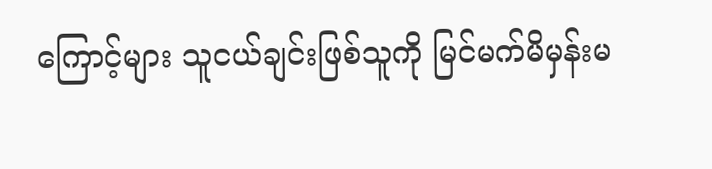ကြောင့်များ သူငယ်ချင်းဖြစ်သူကို မြင်မက်မိမှန်းမ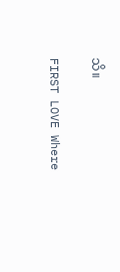သိ။

FIRST LOVE Where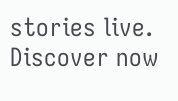stories live. Discover now